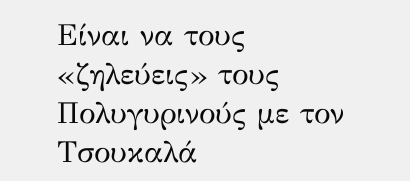Είναι να τους «ζηλεύεις» τους Πολυγυρινούς με τον Τσουκαλά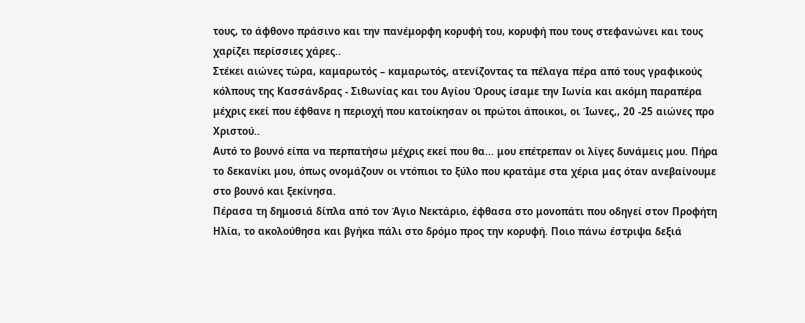τους, το άφθονο πράσινο και την πανέμορφη κορυφή του, κορυφή που τους στεφανώνει και τους χαρίζει περίσσιες χάρες..
Στέκει αιώνες τώρα, καμαρωτός – καμαρωτός, ατενίζοντας τα πέλαγα πέρα από τους γραφικούς κόλπους της Κασσάνδρας - Σιθωνίας και του Αγίου Όρους ίσαμε την Ιωνία και ακόμη παραπέρα μέχρις εκεί που έφθανε η περιοχή που κατοίκησαν οι πρώτοι άποικοι, οι Ίωνες,, 20 -25 αιώνες προ Χριστού..
Αυτό το βουνό είπα να περπατήσω μέχρις εκεί που θα... μου επέτρεπαν οι λίγες δυνάμεις μου. Πήρα το δεκανίκι μου, όπως ονομάζουν οι ντόπιοι το ξύλο που κρατάμε στα χέρια μας όταν ανεβαίνουμε στο βουνό και ξεκίνησα.
Πέρασα τη δημοσιά δίπλα από τον Άγιο Νεκτάριο, έφθασα στο μονοπάτι που οδηγεί στον Προφήτη Ηλία, το ακολούθησα και βγήκα πάλι στο δρόμο προς την κορυφή. Ποιο πάνω έστριψα δεξιά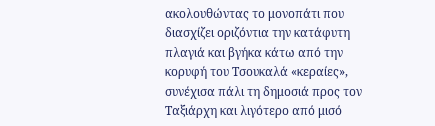ακολουθώντας το μονοπάτι που διασχίζει οριζόντια την κατάφυτη πλαγιά και βγήκα κάτω από την κορυφή του Τσουκαλά «κεραίες», συνέχισα πάλι τη δημοσιά προς τον Ταξιάρχη και λιγότερο από μισό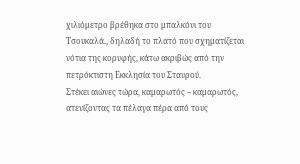χιλιόμετρο βρέθηκα στο μπαλκόνι του Τσουκαλά., δηλαδή το πλατό που σχηματίζεται νότια της κορυφής, κάτω ακριβώς από την πετρόκτιστη Εκκλησία του Σταυρού.
Στέκει αιώνες τώρα, καμαρωτός – καμαρωτός, ατενίζοντας τα πέλαγα πέρα από τους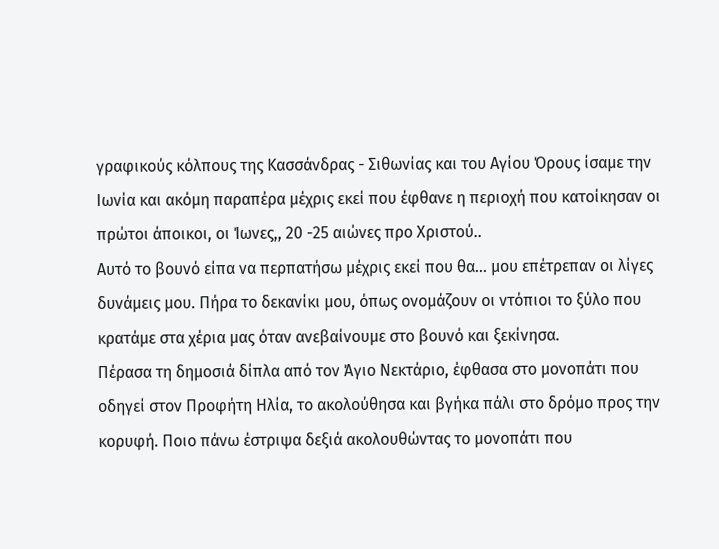γραφικούς κόλπους της Κασσάνδρας - Σιθωνίας και του Αγίου Όρους ίσαμε την Ιωνία και ακόμη παραπέρα μέχρις εκεί που έφθανε η περιοχή που κατοίκησαν οι πρώτοι άποικοι, οι Ίωνες,, 20 -25 αιώνες προ Χριστού..
Αυτό το βουνό είπα να περπατήσω μέχρις εκεί που θα... μου επέτρεπαν οι λίγες δυνάμεις μου. Πήρα το δεκανίκι μου, όπως ονομάζουν οι ντόπιοι το ξύλο που κρατάμε στα χέρια μας όταν ανεβαίνουμε στο βουνό και ξεκίνησα.
Πέρασα τη δημοσιά δίπλα από τον Άγιο Νεκτάριο, έφθασα στο μονοπάτι που οδηγεί στον Προφήτη Ηλία, το ακολούθησα και βγήκα πάλι στο δρόμο προς την κορυφή. Ποιο πάνω έστριψα δεξιά ακολουθώντας το μονοπάτι που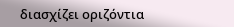διασχίζει οριζόντια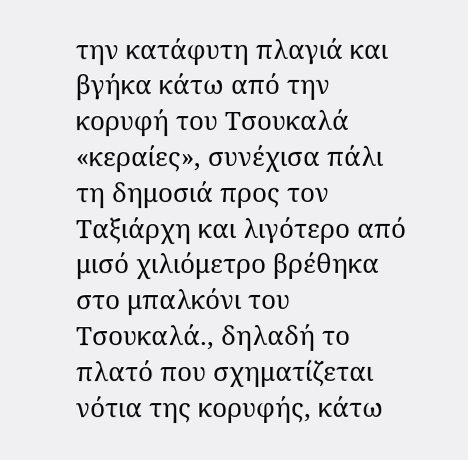την κατάφυτη πλαγιά και βγήκα κάτω από την κορυφή του Τσουκαλά «κεραίες», συνέχισα πάλι τη δημοσιά προς τον Ταξιάρχη και λιγότερο από μισό χιλιόμετρο βρέθηκα στο μπαλκόνι του Τσουκαλά., δηλαδή το πλατό που σχηματίζεται νότια της κορυφής, κάτω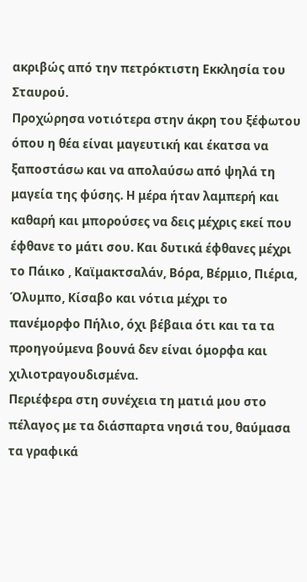ακριβώς από την πετρόκτιστη Εκκλησία του Σταυρού.
Προχώρησα νοτιότερα στην άκρη του ξέφωτου όπου η θέα είναι μαγευτική και έκατσα να ξαποστάσω και να απολαύσω από ψηλά τη μαγεία της φύσης. Η μέρα ήταν λαμπερή και καθαρή και μπορούσες να δεις μέχρις εκεί που έφθανε το μάτι σου. Και δυτικά έφθανες μέχρι το Πάικο , Καϊμακτσαλάν, Βόρα, Βέρμιο, Πιέρια, Όλυμπο, Κίσαβο και νότια μέχρι το πανέμορφο Πήλιο, όχι βέβαια ότι και τα τα προηγούμενα βουνά δεν είναι όμορφα και χιλιοτραγουδισμένα.
Περιέφερα στη συνέχεια τη ματιά μου στο πέλαγος με τα διάσπαρτα νησιά του, θαύμασα τα γραφικά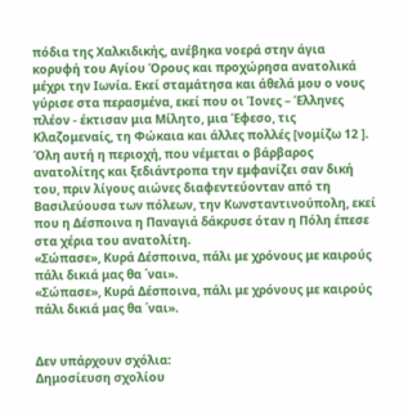πόδια της Χαλκιδικής, ανέβηκα νοερά στην άγια κορυφή του Αγίου Όρους και προχώρησα ανατολικά μέχρι την Ιωνία. Εκεί σταμάτησα και άθελά μου ο νους γύρισε στα περασμένα, εκεί που οι Ίονες – Έλληνες πλέον - έκτισαν μια Μίλητο, μια Έφεσο, τις Κλαζομεναίς, τη Φώκαια και άλλες πολλές [νομίζω 12 ].
Όλη αυτή η περιοχή, που νέμεται ο βάρβαρος ανατολίτης και ξεδιάντροπα την εμφανίζει σαν δική του, πριν λίγους αιώνες διαφεντεύονταν από τη Βασιλεύουσα των πόλεων, την Κωνσταντινούπολη, εκεί που η Δέσποινα η Παναγιά δάκρυσε όταν η Πόλη έπεσε στα χέρια του ανατολίτη.
«Σώπασε», Κυρά Δέσποινα, πάλι με χρόνους με καιρούς πάλι δικιά μας θα ΄ναι».
«Σώπασε», Κυρά Δέσποινα, πάλι με χρόνους με καιρούς πάλι δικιά μας θα ΄ναι».


Δεν υπάρχουν σχόλια:
Δημοσίευση σχολίου